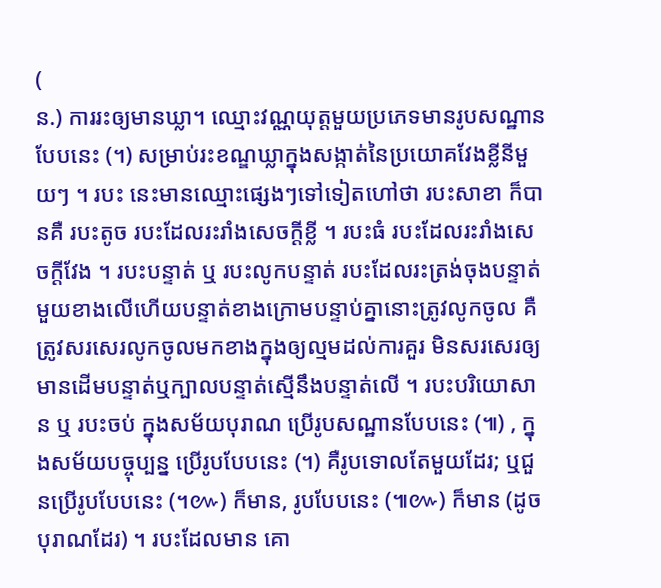(
ន.) ការរះឲ្យមានឃ្លា។ ឈ្មោះវណ្ណយុត្តមួយប្រភេទមានរូបសណ្ឋានបែបនេះ (។) សម្រាប់រះខណ្ឌឃ្លាក្នុងសង្កាត់នៃប្រយោគវែងខ្លីនីមួយៗ ។ របះ នេះមានឈ្មោះផ្សេងៗទៅទៀតហៅថា របះសាខា ក៏បានគឺ របះតូច របះដែលរះរាំងសេចក្ដីខ្លី ។ របះធំ របះដែលរះរាំងសេចក្ដីវែង ។ របះបន្ទាត់ ឬ របះលូកបន្ទាត់ របះដែលរះត្រង់ចុងបន្ទាត់មួយខាងលើហើយបន្ទាត់ខាងក្រោមបន្ទាប់គ្នានោះត្រូវលូកចូល គឺត្រូវសរសេរលូកចូលមកខាងក្នុងឲ្យល្មមដល់ការគួរ មិនសរសេរឲ្យមានដើមបន្ទាត់ឬក្បាលបន្ទាត់ស្មើនឹងបន្ទាត់លើ ។ របះបរិយោសាន ឬ របះចប់ ក្នុងសម័យបុរាណ ប្រើរូបសណ្ឋានបែបនេះ (៕) , ក្នុងសម័យបច្ចុប្បន្ន ប្រើរូបបែបនេះ (។) គឺរូបទោលតែមួយដែរ; ឬជួនប្រើរូបបែបនេះ (។៚) ក៏មាន, រូបបែបនេះ (៕៚) ក៏មាន (ដូចបុរាណដែរ) ។ របះដែលមាន គោ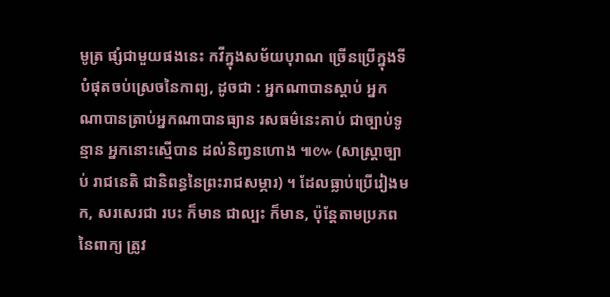មូត្រ ផ្សំជាមួយផងនេះ កវីក្នុងសម័យបុរាណ ច្រើនប្រើក្នុងទីបំផុតចប់ស្រេចនៃកាព្យ, ដូចជា : អ្នកណាបានស្ដាប់ អ្នកណាបានត្រាប់អ្នកណាបានធ្យាន រសធម៌នេះគាប់ ជាច្បាប់ទូន្មាន អ្នកនោះស្មើបាន ដល់និញ្វនហោង ៕៚ (សាស្ត្រាច្បាប់ រាជនេតិ ជានិពន្ធនៃព្រះរាជសម្ភារ) ។ ដែលធ្លាប់ប្រើរៀងមក, សរសេរជា របះ ក៏មាន ជាល្បះ ក៏មាន, ប៉ុន្តែតាមប្រភពនៃពាក្យ ត្រូវ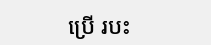ប្រើ របះ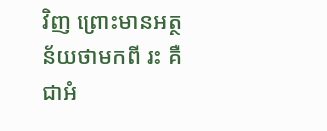វិញ ព្រោះមានអត្ថន័យថាមកពី រះ គឺជាអំ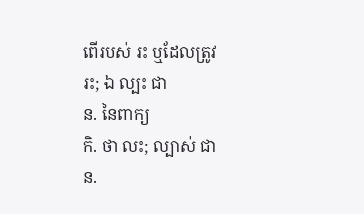ពើរបស់ រះ ឬដែលត្រូវ រះ; ឯ ល្បះ ជា
ន. នៃពាក្យ
កិ. ថា លះ; ល្បាស់ ជា
ន.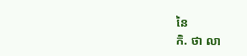នៃ
កិ. ថា លា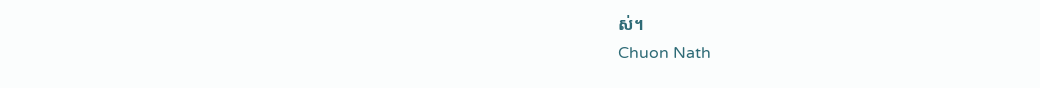ស់។
Chuon Nath